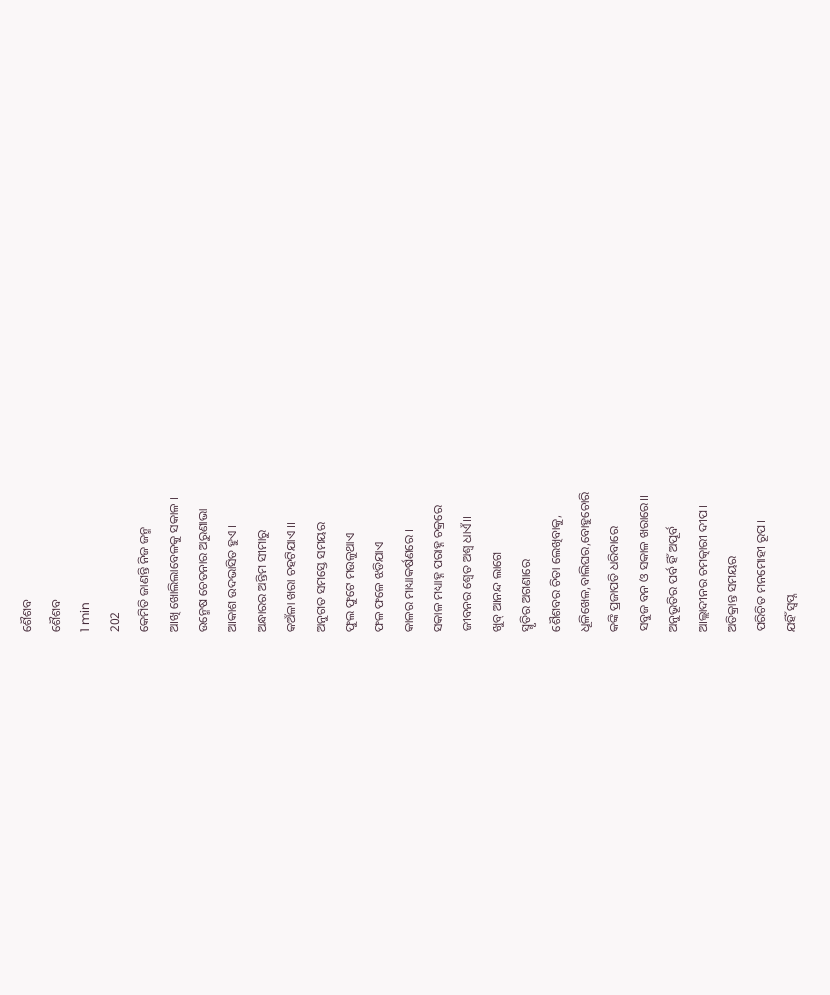ଶୈଶବ
ଶୈଶବ
1 min
202
କେମିତି ଜାଣନ୍ତି ନିଜ ଜନ୍ମ
ଆଖି ଖୋଲିଲାବେଳକୁ ସକାଳ ।
ଉନ୍ମେଷ ଚେତନାର ଅରୁଣାଭା
ଆକାଶ ଉଦଭାସିତ ହୁଏ ।
ଅନ୍ଧାରର ଅନ୍ତିମ ସୀମାରୁ
କଅଁଳା ଖରା ଚହଟିଯାଏ ।।
ଅନୁଗତ ସମସ୍ତେ ସମୟର
ଫୁଲ ଫୁଟେ ମଉଳୁଥାଏ
ଫଳ ଫଳେ ଝଡିଯାଏ
କାଳର ମାଧ୍ୟାକର୍ଷଣରେ ।
ସକାଳ ମଧ୍ୟାହ୍ନ ପରାହ୍ନ ଚକ୍ରରେ
ଜୀବନର ଶ୍ବେତ ଅଶ୍ବ ଧାଏଁ।।
ଖୁବ୍ ଆନନ୍ଦ ଲାଗେ
ସ୍ମୃତିର ଅଗଣାରେ
ଶୈଶବର ଚିତା ଲେଖିବାକୁ,
ଧୂଳିଖେଳ,ବାଲିଘର,ବୋହୁଚୋରି
କଙ୍କି ପ୍ରଜାପତି ଧରିବାରେ
ସବୁଜ ବନ ଓ ସକାଳ ଖରାରେ।।
ଅନୁଭୂତିର ପର୍ବ ହିଁ ଅପୂର୍ବ
ଆଲ୍ଲାଦୀନର ଚମତ୍କାରୀ ଦୀପ।
ଅତିକ୍ରାନ୍ତ ସମୟର
ପରିଚିତ ମନମୋହୀ ରୂପ।
ଯହିଁ ସ୍ବପ୍ନ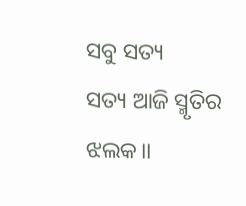ସବୁ ସତ୍ୟ
ସତ୍ୟ ଆଜି ସ୍ମୃତିର ଝଲକ।।